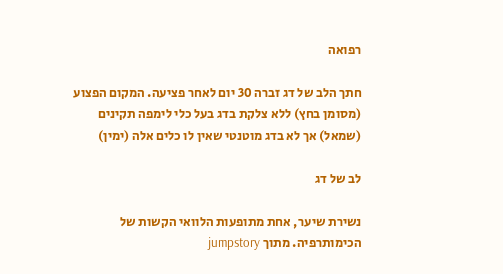רפואה

חתך הלב של דג זברה 30 יום לאחר פציעה. המקום הפצוע (מסומן בחץ) ללא צלקת בדג בעל כלי לימפה תקינים (שמאל) אך לא בדג מוטנטי שאין לו כלים אלה (ימין)

לב של דג

נשירת שיער, אחת מתופעות הלוואי הקשות של הכימותרפיה. מתוך jumpstory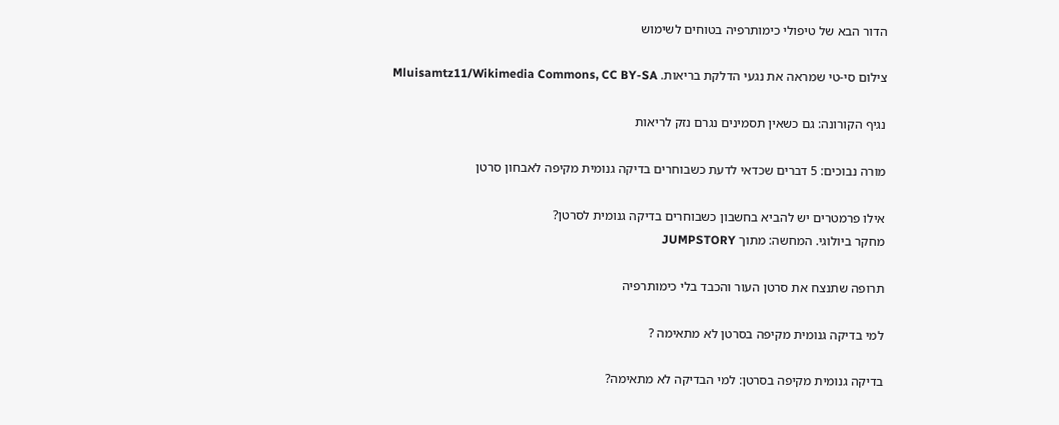הדור הבא של טיפולי כימותרפיה בטוחים לשימוש

צילום סי-טי שמראה את נגעי הדלקת בריאות. Mluisamtz11/Wikimedia Commons, CC BY-SA

נגיף הקורונה: גם כשאין תסמינים נגרם נזק לריאות

מורה נבוכים: 5 דברים שכדאי לדעת כשבוחרים בדיקה גנומית מקיפה לאבחון סרטן

אילו פרמטרים יש להביא בחשבון כשבוחרים בדיקה גנומית לסרטן?
מחקר ביולוגי. המחשה: מתוך JUMPSTORY

תרופה שתנצח את סרטן העור והכבד בלי כימותרפיה

למי בדיקה גנומית מקיפה בסרטן לא מתאימה ?

בדיקה גנומית מקיפה בסרטן: למי הבדיקה לא מתאימה?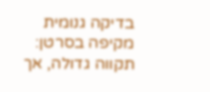בדיקה גנומית מקיפה בסרטן: תקווה גדולה, אך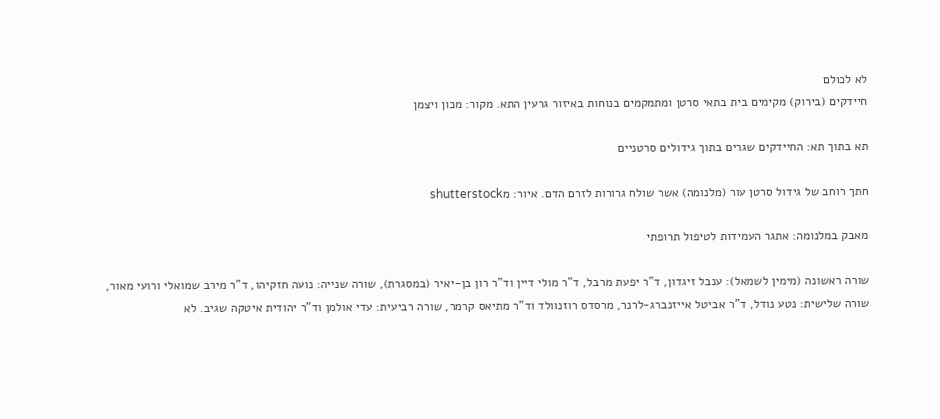לא לכולם
חיידקים (בירוק) מקימים בית בתאי סרטן ומתמקמים בנוחות באיזור גרעין התא. מקור: מכון ויצמן

תא בתוך תא: החיידקים שגרים בתוך גידולים סרטניים

חתך רוחב של גידול סרטן עור (מלנומה) אשר שולח גרורות לזרם הדם. איור: מshutterstock

מאבק במלנומה: אתגר העמידות לטיפול תרופתי

שורה ראשונה (מימין לשמאל): ענבל זיגדון, ד"ר יפעת מרבל, ד"ר מולי דיין וד"ר רון בן-יאיר (במסגרת), שורה שנייה: נועה חזקיהו, ד"ר מירב שמואלי ורועי מאור, שורה שלישית: נטע נודל, ד"ר אביטל אייזנברג-לרנר, מרסדס רוזנוולד וד"ר מתיאס קרמר, שורה רביעית: עדי אולמן וד"ר יהודית איטקה שגיב. לא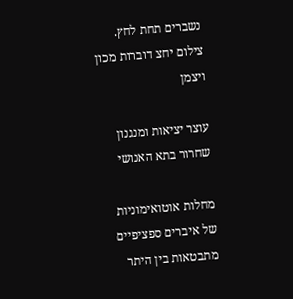נשברים תחת לחץ. צילום יחצ דוברות מכון ויצמן

עוצר יציאות ומנגנון שחרור בתא האנושי

מחלות אוטואימוניות של איברים ספציפיים מתבטאות בין היתר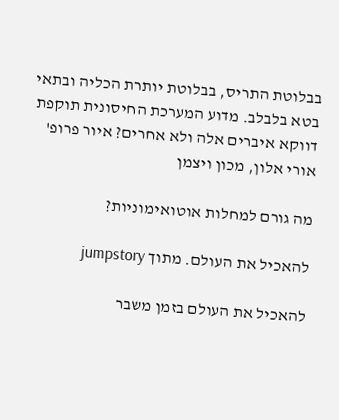בבלוטת התריס, בבלוטת יותרת הכליה ובתאי בטא בלבלב. מדוע המערכת החיסונית תוקפת דווקא איברים אלה ולא אחרים? איור פרופ' אורי אלון, מכון ויצמן

מה גורם למחלות אוטואימוניות?

להאכיל את העולם. מתוך jumpstory

להאכיל את העולם בזמן משבר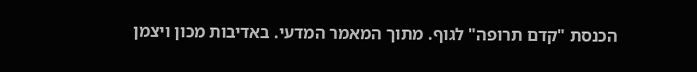הכנסת "קדם תרופה" לגוף. מתוך המאמר המדעי. באדיבות מכון ויצמן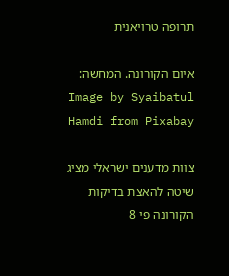תרופה טרויאנית

איום הקורונה. המחשה: Image by Syaibatul Hamdi from Pixabay

צוות מדענים ישראלי מציג שיטה להאצת בדיקות הקורונה פי 8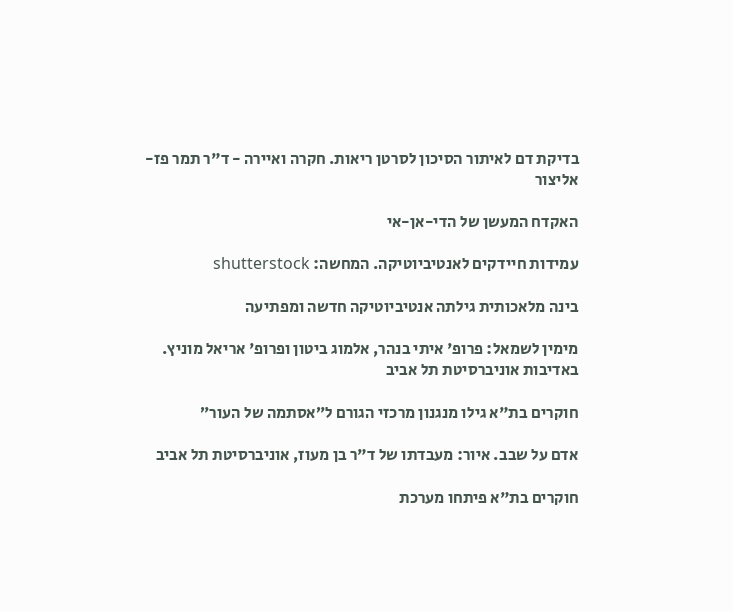בדיקת דם לאיתור הסיכון לסרטן ריאות. חקרה ואיירה - ד"ר תמר פז-אליצור

האקדח המעשן של הדי-אן-אי

עמידות חיידקים לאנטיביוטיקה. המחשה: shutterstock

בינה מלאכותית גילתה אנטיביוטיקה חדשה ומפתיעה

מימין לשמאל: פרופ' איתי בנהר, אלמוג ביטון ופרופ' אריאל מוניץ. באדיבות אוניברסיטת תל אביב

חוקרים בת"א גילו מנגנון מרכזי הגורם ל״אסתמה של העור״

אדם על שבב. איור: מעבדתו של ד"ר בן מעוז, אוניברסיטת תל אביב

חוקרים בת"א פיתחו מערכת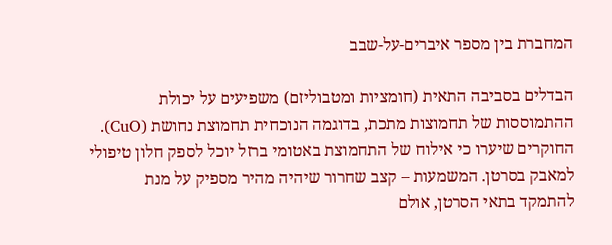המחברת בין מספר איברים-על-שבב

הבדלים בסביבה התאית (חומציות ומטבוליזם) משפיעים על יכולת ההתמוססות של תחמוצות מתכת, בדוגמה הנוכחית תחמוצת נחושת (CuO). החוקרים שיערו כי אילוח של התחמוצת באטומי ברזל יוכל לספק חלון טיפולי למאבק בסרטן. המשמעות – קצב שחרור שיהיה מהיר מספיק על מנת להתמקד בתאי הסרטן, אולם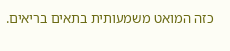כזה המואט משמעותית בתאים בריאים.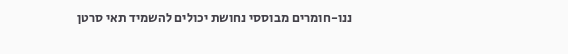ננו-חומרים מבוססי נחושת יכולים להשמיד תאי סרטן